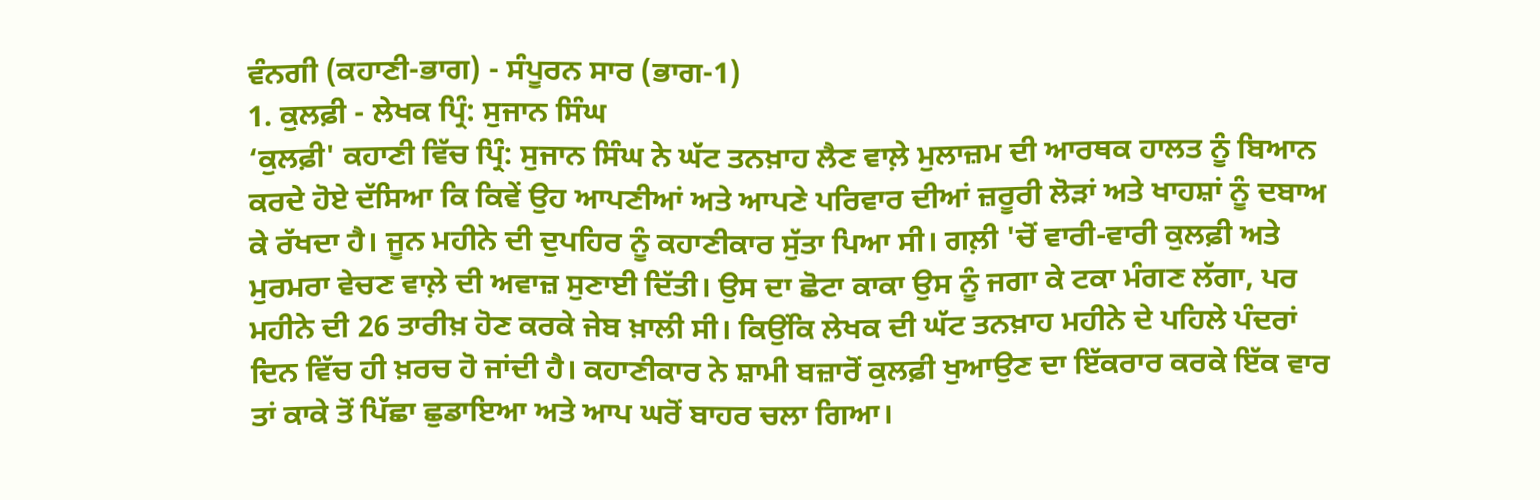ਵੰਨਗੀ (ਕਹਾਣੀ-ਭਾਗ) - ਸੰਪੂਰਨ ਸਾਰ (ਭਾਗ-1)
1. ਕੁਲਫ਼ੀ - ਲੇਖਕ ਪ੍ਰਿੰ: ਸੁਜਾਨ ਸਿੰਘ
‘ਕੁਲਫ਼ੀ' ਕਹਾਣੀ ਵਿੱਚ ਪ੍ਰਿੰ: ਸੁਜਾਨ ਸਿੰਘ ਨੇ ਘੱਟ ਤਨਖ਼ਾਹ ਲੈਣ ਵਾਲ਼ੇ ਮੁਲਾਜ਼ਮ ਦੀ ਆਰਥਕ ਹਾਲਤ ਨੂੰ ਬਿਆਨ ਕਰਦੇ ਹੋਏ ਦੱਸਿਆ ਕਿ ਕਿਵੇਂ ਉਹ ਆਪਣੀਆਂ ਅਤੇ ਆਪਣੇ ਪਰਿਵਾਰ ਦੀਆਂ ਜ਼ਰੂਰੀ ਲੋੜਾਂ ਅਤੇ ਖਾਹਸ਼ਾਂ ਨੂੰ ਦਬਾਅ ਕੇ ਰੱਖਦਾ ਹੈ। ਜੂਨ ਮਹੀਨੇ ਦੀ ਦੁਪਹਿਰ ਨੂੰ ਕਹਾਣੀਕਾਰ ਸੁੱਤਾ ਪਿਆ ਸੀ। ਗਲ਼ੀ 'ਚੋਂ ਵਾਰੀ-ਵਾਰੀ ਕੁਲਫ਼ੀ ਅਤੇ ਮੁਰਮਰਾ ਵੇਚਣ ਵਾਲ਼ੇ ਦੀ ਅਵਾਜ਼ ਸੁਣਾਈ ਦਿੱਤੀ। ਉਸ ਦਾ ਛੋਟਾ ਕਾਕਾ ਉਸ ਨੂੰ ਜਗਾ ਕੇ ਟਕਾ ਮੰਗਣ ਲੱਗਾ, ਪਰ ਮਹੀਨੇ ਦੀ 26 ਤਾਰੀਖ਼ ਹੋਣ ਕਰਕੇ ਜੇਬ ਖ਼ਾਲੀ ਸੀ। ਕਿਉਂਕਿ ਲੇਖਕ ਦੀ ਘੱਟ ਤਨਖ਼ਾਹ ਮਹੀਨੇ ਦੇ ਪਹਿਲੇ ਪੰਦਰਾਂ ਦਿਨ ਵਿੱਚ ਹੀ ਖ਼ਰਚ ਹੋ ਜਾਂਦੀ ਹੈ। ਕਹਾਣੀਕਾਰ ਨੇ ਸ਼ਾਮੀ ਬਜ਼ਾਰੋਂ ਕੁਲਫ਼ੀ ਖੁਆਉਣ ਦਾ ਇੱਕਰਾਰ ਕਰਕੇ ਇੱਕ ਵਾਰ ਤਾਂ ਕਾਕੇ ਤੋਂ ਪਿੱਛਾ ਛੁਡਾਇਆ ਅਤੇ ਆਪ ਘਰੋਂ ਬਾਹਰ ਚਲਾ ਗਿਆ।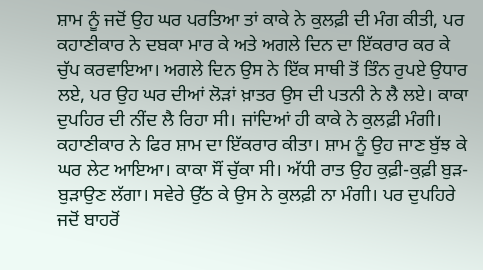ਸ਼ਾਮ ਨੂੰ ਜਦੋਂ ਉਹ ਘਰ ਪਰਤਿਆ ਤਾਂ ਕਾਕੇ ਨੇ ਕੁਲਫ਼ੀ ਦੀ ਮੰਗ ਕੀਤੀ, ਪਰ ਕਹਾਣੀਕਾਰ ਨੇ ਦਬਕਾ ਮਾਰ ਕੇ ਅਤੇ ਅਗਲੇ ਦਿਨ ਦਾ ਇੱਕਰਾਰ ਕਰ ਕੇ ਚੁੱਪ ਕਰਵਾਇਆ। ਅਗਲੇ ਦਿਨ ਉਸ ਨੇ ਇੱਕ ਸਾਥੀ ਤੋਂ ਤਿੰਨ ਰੁਪਏ ਉਧਾਰ ਲਏ, ਪਰ ਉਹ ਘਰ ਦੀਆਂ ਲੋੜਾਂ ਖ਼ਾਤਰ ਉਸ ਦੀ ਪਤਨੀ ਨੇ ਲੈ ਲਏ। ਕਾਕਾ ਦੁਪਹਿਰ ਦੀ ਨੀਂਦ ਲੈ ਰਿਹਾ ਸੀ। ਜਾਂਦਿਆਂ ਹੀ ਕਾਕੇ ਨੇ ਕੁਲਫ਼ੀ ਮੰਗੀ। ਕਹਾਣੀਕਾਰ ਨੇ ਫਿਰ ਸ਼ਾਮ ਦਾ ਇੱਕਰਾਰ ਕੀਤਾ। ਸ਼ਾਮ ਨੂੰ ਉਹ ਜਾਣ ਬੁੱਝ ਕੇ ਘਰ ਲੇਟ ਆਇਆ। ਕਾਕਾ ਸੌਂ ਚੁੱਕਾ ਸੀ। ਅੱਧੀ ਰਾਤ ਉਹ ਕੁਫ਼ੀ-ਕੁਫ਼ੀ ਬੁੜ-ਬੁੜਾਉਣ ਲੱਗਾ। ਸਵੇਰੇ ਉੱਠ ਕੇ ਉਸ ਨੇ ਕੁਲਫ਼ੀ ਨਾ ਮੰਗੀ। ਪਰ ਦੁਪਹਿਰੇ ਜਦੋਂ ਬਾਹਰੋਂ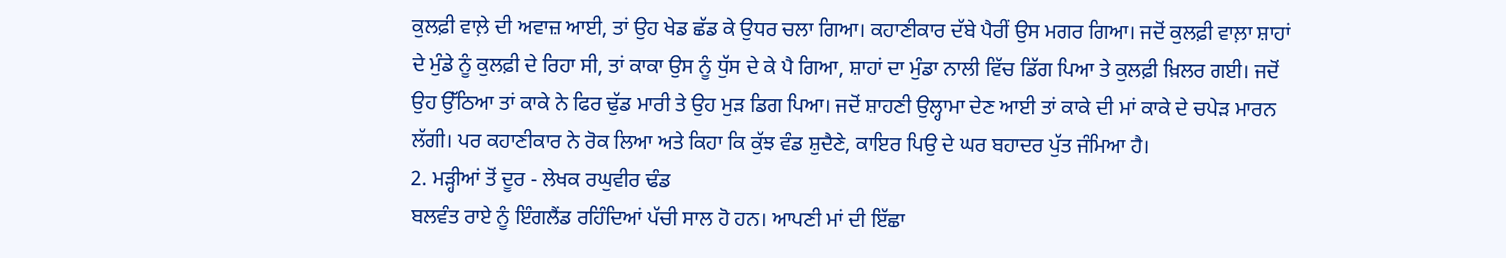ਕੁਲਫ਼ੀ ਵਾਲ਼ੇ ਦੀ ਅਵਾਜ਼ ਆਈ, ਤਾਂ ਉਹ ਖੇਡ ਛੱਡ ਕੇ ਉਧਰ ਚਲਾ ਗਿਆ। ਕਹਾਣੀਕਾਰ ਦੱਬੇ ਪੈਰੀਂ ਉਸ ਮਗਰ ਗਿਆ। ਜਦੋਂ ਕੁਲਫ਼ੀ ਵਾਲ਼ਾ ਸ਼ਾਹਾਂ ਦੇ ਮੁੰਡੇ ਨੂੰ ਕੁਲਫ਼ੀ ਦੇ ਰਿਹਾ ਸੀ, ਤਾਂ ਕਾਕਾ ਉਸ ਨੂੰ ਧੁੱਸ ਦੇ ਕੇ ਪੈ ਗਿਆ, ਸ਼ਾਹਾਂ ਦਾ ਮੁੰਡਾ ਨਾਲੀ ਵਿੱਚ ਡਿੱਗ ਪਿਆ ਤੇ ਕੁਲਫ਼ੀ ਖ਼ਿਲਰ ਗਈ। ਜਦੋਂ ਉਹ ਉੱਠਿਆ ਤਾਂ ਕਾਕੇ ਨੇ ਫਿਰ ਢੁੱਡ ਮਾਰੀ ਤੇ ਉਹ ਮੁੜ ਡਿਗ ਪਿਆ। ਜਦੋਂ ਸ਼ਾਹਣੀ ਉਲ੍ਹਾਮਾ ਦੇਣ ਆਈ ਤਾਂ ਕਾਕੇ ਦੀ ਮਾਂ ਕਾਕੇ ਦੇ ਚਪੇੜ ਮਾਰਨ ਲੱਗੀ। ਪਰ ਕਹਾਣੀਕਾਰ ਨੇ ਰੋਕ ਲਿਆ ਅਤੇ ਕਿਹਾ ਕਿ ਕੁੱਝ ਵੰਡ ਸ਼ੁਦੈਣੇ, ਕਾਇਰ ਪਿਉ ਦੇ ਘਰ ਬਹਾਦਰ ਪੁੱਤ ਜੰਮਿਆ ਹੈ।
2. ਮੜ੍ਹੀਆਂ ਤੋਂ ਦੂਰ - ਲੇਖਕ ਰਘੁਵੀਰ ਢੰਡ
ਬਲਵੰਤ ਰਾਏ ਨੂੰ ਇੰਗਲੈਂਡ ਰਹਿੰਦਿਆਂ ਪੱਚੀ ਸਾਲ ਹੋ ਹਨ। ਆਪਣੀ ਮਾਂ ਦੀ ਇੱਛਾ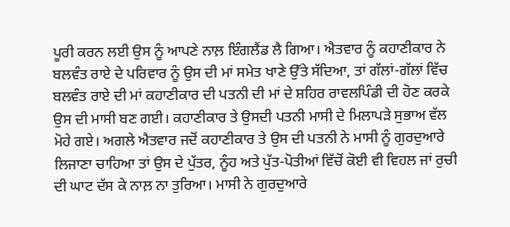ਪੂਰੀ ਕਰਨ ਲਈ ਉਸ ਨੂੰ ਆਪਣੇ ਨਾਲ਼ ਇੰਗਲੈਂਡ ਲੈ ਗਿਆ। ਐਤਵਾਰ ਨੂੰ ਕਹਾਣੀਕਾਰ ਨੇ ਬਲਵੰਤ ਰਾਏ ਦੇ ਪਰਿਵਾਰ ਨੂੰ ਉਸ ਦੀ ਮਾਂ ਸਮੇਤ ਖਾਣੇ ਉੱਤੇ ਸੱਦਿਆ, ਤਾਂ ਗੱਲਾਂ-ਗੱਲਾਂ ਵਿੱਚ ਬਲਵੰਤ ਰਾਏ ਦੀ ਮਾਂ ਕਹਾਣੀਕਾਰ ਦੀ ਪਤਨੀ ਦੀ ਮਾਂ ਦੇ ਸ਼ਹਿਰ ਰਾਵਲਪਿੰਡੀ ਦੀ ਹੋਣ ਕਰਕੇ ਉਸ ਦੀ ਮਾਸੀ ਬਣ ਗਈ। ਕਹਾਣੀਕਾਰ ਤੇ ਉਸਦੀ ਪਤਨੀ ਮਾਸੀ ਦੇ ਮਿਲਾਪੜੇ ਸੁਭਾਅ ਵੱਲ ਮੋਹੇ ਗਏ। ਅਗਲੇ ਐਤਵਾਰ ਜਦੋਂ ਕਹਾਣੀਕਾਰ ਤੇ ਉਸ ਦੀ ਪਤਨੀ ਨੇ ਮਾਸੀ ਨੂੰ ਗੁਰਦੁਆਰੇ ਲਿਜਾਣਾ ਚਾਹਿਆ ਤਾਂ ਉਸ ਦੇ ਪੁੱਤਰ, ਨੂੰਹ ਅਤੇ ਪੁੱਤ-ਪੋਤੀਆਂ ਵਿੱਚੋਂ ਕੋਈ ਵੀ ਵਿਹਲ ਜਾਂ ਰੁਚੀ ਦੀ ਘਾਟ ਦੱਸ ਕੇ ਨਾਲ਼ ਨਾ ਤੁਰਿਆ। ਮਾਸੀ ਨੇ ਗੁਰਦੁਆਰੇ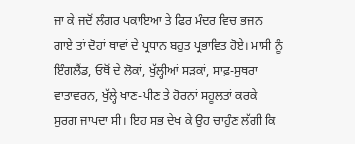ਜਾ ਕੇ ਜਦੋਂ ਲੰਗਰ ਪਕਾਇਆ ਤੇ ਫਿਰ ਮੰਦਰ ਵਿਚ ਭਜਨ ਗਾਏ ਤਾਂ ਦੋਹਾਂ ਥਾਵਾਂ ਦੇ ਪ੍ਰਧਾਨ ਬਹੁਤ ਪ੍ਰਭਾਵਿਤ ਹੋਏ। ਮਾਸੀ ਨੂੰ ਇੰਗਲੈਂਡ, ਓਥੋਂ ਦੇ ਲੋਕਾਂ, ਖੁੱਲ੍ਹੀਆਂ ਸੜਕਾਂ, ਸਾਫ਼-ਸੁਥਰਾ ਵਾਤਾਵਰਨ, ਖੁੱਲ੍ਹੇ ਖਾਣ-ਪੀਣ ਤੇ ਹੋਰਨਾਂ ਸਹੂਲਤਾਂ ਕਰਕੇ ਸੁਰਗ ਜਾਪਦਾ ਸੀ। ਇਹ ਸਭ ਦੇਖ ਕੇ ਉਹ ਚਾਹੁੰਣ ਲੱਗੀ ਕਿ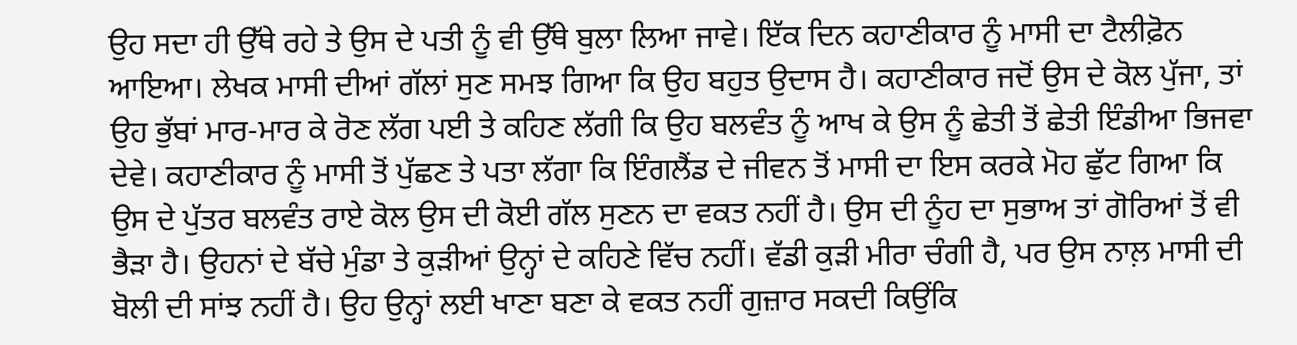ਉਹ ਸਦਾ ਹੀ ਉੱਥੇ ਰਹੇ ਤੇ ਉਸ ਦੇ ਪਤੀ ਨੂੰ ਵੀ ਉੱਥੇ ਬੁਲਾ ਲਿਆ ਜਾਵੇ। ਇੱਕ ਦਿਨ ਕਹਾਣੀਕਾਰ ਨੂੰ ਮਾਸੀ ਦਾ ਟੈਲੀਫ਼ੋਨ ਆਇਆ। ਲੇਖਕ ਮਾਸੀ ਦੀਆਂ ਗੱਲਾਂ ਸੁਣ ਸਮਝ ਗਿਆ ਕਿ ਉਹ ਬਹੁਤ ਉਦਾਸ ਹੈ। ਕਹਾਣੀਕਾਰ ਜਦੋਂ ਉਸ ਦੇ ਕੋਲ ਪੁੱਜਾ, ਤਾਂ ਉਹ ਭੁੱਬਾਂ ਮਾਰ-ਮਾਰ ਕੇ ਰੋਣ ਲੱਗ ਪਈ ਤੇ ਕਹਿਣ ਲੱਗੀ ਕਿ ਉਹ ਬਲਵੰਤ ਨੂੰ ਆਖ ਕੇ ਉਸ ਨੂੰ ਛੇਤੀ ਤੋਂ ਛੇਤੀ ਇੰਡੀਆ ਭਿਜਵਾ ਦੇਵੇ। ਕਹਾਣੀਕਾਰ ਨੂੰ ਮਾਸੀ ਤੋਂ ਪੁੱਛਣ ਤੇ ਪਤਾ ਲੱਗਾ ਕਿ ਇੰਗਲੈਂਡ ਦੇ ਜੀਵਨ ਤੋਂ ਮਾਸੀ ਦਾ ਇਸ ਕਰਕੇ ਮੋਹ ਛੁੱਟ ਗਿਆ ਕਿ ਉਸ ਦੇ ਪੁੱਤਰ ਬਲਵੰਤ ਰਾਏ ਕੋਲ ਉਸ ਦੀ ਕੋਈ ਗੱਲ ਸੁਣਨ ਦਾ ਵਕਤ ਨਹੀਂ ਹੈ। ਉਸ ਦੀ ਨੂੰਹ ਦਾ ਸੁਭਾਅ ਤਾਂ ਗੋਰਿਆਂ ਤੋਂ ਵੀ ਭੈੜਾ ਹੈ। ਉਹਨਾਂ ਦੇ ਬੱਚੇ ਮੁੰਡਾ ਤੇ ਕੁੜੀਆਂ ਉਨ੍ਹਾਂ ਦੇ ਕਹਿਣੇ ਵਿੱਚ ਨਹੀਂ। ਵੱਡੀ ਕੁੜੀ ਮੀਰਾ ਚੰਗੀ ਹੈ, ਪਰ ਉਸ ਨਾਲ਼ ਮਾਸੀ ਦੀ ਬੋਲੀ ਦੀ ਸਾਂਝ ਨਹੀਂ ਹੈ। ਉਹ ਉਨ੍ਹਾਂ ਲਈ ਖਾਣਾ ਬਣਾ ਕੇ ਵਕਤ ਨਹੀਂ ਗੁਜ਼ਾਰ ਸਕਦੀ ਕਿਉਂਕਿ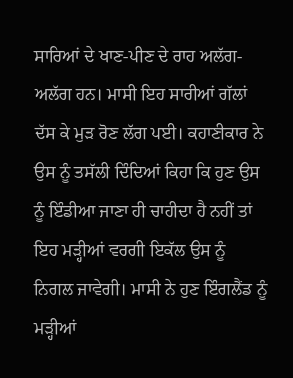ਸਾਰਿਆਂ ਦੇ ਖਾਣ-ਪੀਣ ਦੇ ਰਾਹ ਅਲੱਗ-ਅਲੱਗ ਹਨ। ਮਾਸੀ ਇਹ ਸਾਰੀਆਂ ਗੱਲਾਂ ਦੱਸ ਕੇ ਮੁੜ ਰੋਣ ਲੱਗ ਪਈ। ਕਹਾਣੀਕਾਰ ਨੇ ਉਸ ਨੂੰ ਤਸੱਲੀ ਦਿੰਦਿਆਂ ਕਿਹਾ ਕਿ ਹੁਣ ਉਸ ਨੂੰ ਇੰਡੀਆ ਜਾਣਾ ਹੀ ਚਾਹੀਦਾ ਹੈ ਨਹੀਂ ਤਾਂ ਇਹ ਮੜ੍ਹੀਆਂ ਵਰਗੀ ਇਕੱਲ ਉਸ ਨੂੰ ਨਿਗਲ ਜਾਵੇਗੀ। ਮਾਸੀ ਨੇ ਹੁਣ ਇੰਗਲੈਂਡ ਨੂੰ ਮੜ੍ਹੀਆਂ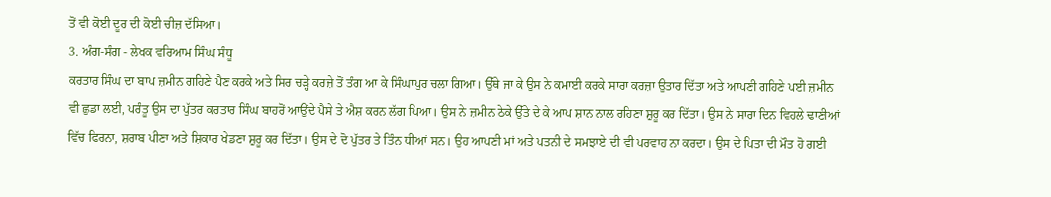ਤੋਂ ਵੀ ਕੋਈ ਦੂਰ ਦੀ ਕੋਈ ਚੀਜ਼ ਦੱਸਿਆ।
3. ਅੰਗ-ਸੰਗ - ਲੇਖਕ ਵਰਿਆਮ ਸਿੰਘ ਸੰਧੂ
ਕਰਤਾਰ ਸਿੰਘ ਦਾ ਬਾਪ ਜ਼ਮੀਨ ਗਹਿਣੇ ਪੈਣ ਕਰਕੇ ਅਤੇ ਸਿਰ ਚੜ੍ਹੇ ਕਰਜ਼ੇ ਤੋਂ ਤੰਗ ਆ ਕੇ ਸਿੰਘਾਪੁਰ ਚਲਾ ਗਿਆ। ਉੱਥੇ ਜਾ ਕੇ ਉਸ ਨੇ ਕਮਾਈ ਕਰਕੇ ਸਾਰਾ ਕਰਜ਼ਾ ਉਤਾਰ ਦਿੱਤਾ ਅਤੇ ਆਪਣੀ ਗਹਿਣੇ ਪਈ ਜ਼ਮੀਨ ਵੀ ਛੁਡਾ ਲਈ, ਪਰੰਤੂ ਉਸ ਦਾ ਪੁੱਤਰ ਕਰਤਾਰ ਸਿੰਘ ਬਾਹਰੋਂ ਆਉਂਦੇ ਪੈਸੇ ਤੇ ਐਸ਼ ਕਰਨ ਲੱਗ ਪਿਆ। ਉਸ ਨੇ ਜ਼ਮੀਨ ਠੇਕੇ ਉੱਤੇ ਦੇ ਕੇ ਆਪ ਸ਼ਾਨ ਨਾਲ ਰਹਿਣਾ ਸ਼ੁਰੂ ਕਰ ਦਿੱਤਾ। ਉਸ ਨੇ ਸਾਰਾ ਦਿਨ ਵਿਹਲੇ ਢਾਣੀਆਂ ਵਿੱਚ ਫਿਰਨਾ, ਸ਼ਰਾਬ ਪੀਣਾ ਅਤੇ ਸ਼ਿਕਾਰ ਖੇਡਣਾ ਸ਼ੁਰੂ ਕਰ ਦਿੱਤਾ। ਉਸ ਦੇ ਦੋ ਪੁੱਤਰ ਤੇ ਤਿੰਨ ਧੀਆਂ ਸਨ। ਉਹ ਆਪਣੀ ਮਾਂ ਅਤੇ ਪਤਨੀ ਦੇ ਸਮਝਾਏ ਦੀ ਵੀ ਪਰਵਾਹ ਨਾ ਕਰਦਾ। ਉਸ ਦੇ ਪਿਤਾ ਦੀ ਮੌਤ ਹੋ ਗਈ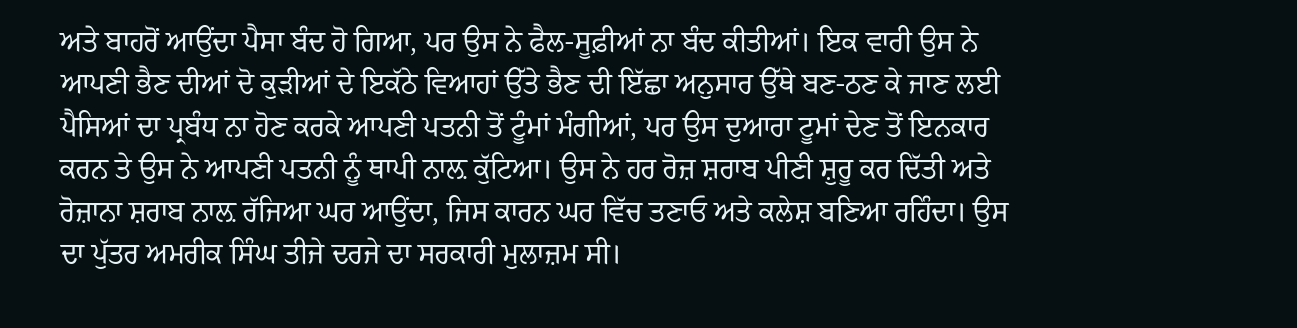ਅਤੇ ਬਾਹਰੋਂ ਆਉਂਦਾ ਪੈਸਾ ਬੰਦ ਹੋ ਗਿਆ, ਪਰ ਉਸ ਨੇ ਫੈਲ-ਸੂਫ਼ੀਆਂ ਨਾ ਬੰਦ ਕੀਤੀਆਂ। ਇਕ ਵਾਰੀ ਉਸ ਨੇ ਆਪਣੀ ਭੈਣ ਦੀਆਂ ਦੋ ਕੁੜੀਆਂ ਦੇ ਇਕੱਠੇ ਵਿਆਹਾਂ ਉੱਤੇ ਭੈਣ ਦੀ ਇੱਛਾ ਅਨੁਸਾਰ ਉੱਥੇ ਬਣ-ਠਣ ਕੇ ਜਾਣ ਲਈ ਪੈਸਿਆਂ ਦਾ ਪ੍ਰਬੰਧ ਨਾ ਹੋਣ ਕਰਕੇ ਆਪਣੀ ਪਤਨੀ ਤੋਂ ਟੂੰਮਾਂ ਮੰਗੀਆਂ, ਪਰ ਉਸ ਦੁਆਰਾ ਟੂਮਾਂ ਦੇਣ ਤੋਂ ਇਨਕਾਰ ਕਰਨ ਤੇ ਉਸ ਨੇ ਆਪਣੀ ਪਤਨੀ ਨੂੰ ਥਾਪੀ ਨਾਲ਼ ਕੁੱਟਿਆ। ਉਸ ਨੇ ਹਰ ਰੋਜ਼ ਸ਼ਰਾਬ ਪੀਣੀ ਸ਼ੁਰੂ ਕਰ ਦਿੱਤੀ ਅਤੇ ਰੋਜ਼ਾਨਾ ਸ਼ਰਾਬ ਨਾਲ਼ ਰੱਜਿਆ ਘਰ ਆਉਂਦਾ, ਜਿਸ ਕਾਰਨ ਘਰ ਵਿੱਚ ਤਣਾਓ ਅਤੇ ਕਲੇਸ਼ ਬਣਿਆ ਰਹਿੰਦਾ। ਉਸ ਦਾ ਪੁੱਤਰ ਅਮਰੀਕ ਸਿੰਘ ਤੀਜੇ ਦਰਜੇ ਦਾ ਸਰਕਾਰੀ ਮੁਲਾਜ਼ਮ ਸੀ।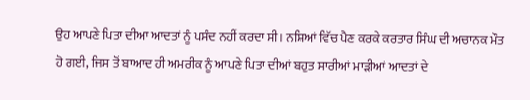ਉਹ ਆਪਣੇ ਪਿਤਾ ਦੀਆ ਆਦਤਾਂ ਨੂੰ ਪਸੰਦ ਨਹੀਂ ਕਰਦਾ ਸੀ। ਨਸ਼ਿਆਂ ਵਿੱਚ ਪੈਣ ਕਰਕੇ ਕਰਤਾਰ ਸਿੰਘ ਦੀ ਅਚਾਨਕ ਮੌਤ ਹੋ ਗਈ, ਜਿਸ ਤੋਂ ਬਾਆਦ ਹੀ ਅਮਰੀਕ ਨੂੰ ਆਪਣੇ ਪਿਤਾ ਦੀਆਂ ਬਹੁਤ ਸਾਰੀਆਂ ਮਾੜੀਆਂ ਆਦਤਾਂ ਦੇ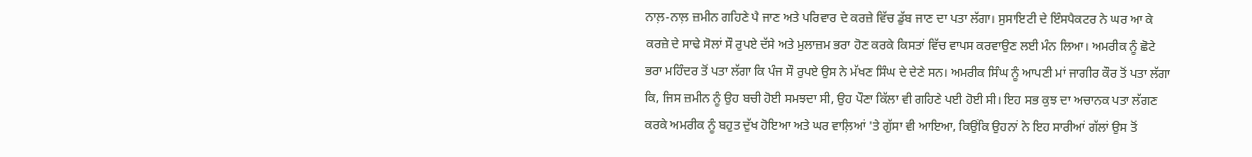ਨਾਲ਼-ਨਾਲ਼ ਜ਼ਮੀਨ ਗਹਿਣੇ ਪੈ ਜਾਣ ਅਤੇ ਪਰਿਵਾਰ ਦੇ ਕਰਜ਼ੇ ਵਿੱਚ ਡੁੱਬ ਜਾਣ ਦਾ ਪਤਾ ਲੱਗਾ। ਸੁਸਾਇਟੀ ਦੇ ਇੰਸਪੈਕਟਰ ਨੇ ਘਰ ਆ ਕੇ ਕਰਜ਼ੇ ਦੇ ਸਾਢੇ ਸੋਲਾਂ ਸੌ ਰੁਪਏ ਦੱਸੇ ਅਤੇ ਮੁਲਾਜ਼ਮ ਭਰਾ ਹੋਣ ਕਰਕੇ ਕਿਸਤਾਂ ਵਿੱਚ ਵਾਪਸ ਕਰਵਾਉਣ ਲਈ ਮੰਨ ਲਿਆ। ਅਮਰੀਕ ਨੂੰ ਛੋਟੇ ਭਰਾ ਮਹਿੰਦਰ ਤੋਂ ਪਤਾ ਲੱਗਾ ਕਿ ਪੰਜ ਸੌ ਰੁਪਏ ਉਸ ਨੇ ਮੱਖਣ ਸਿੰਘ ਦੇ ਦੇਣੇ ਸਨ। ਅਮਰੀਕ ਸਿੰਘ ਨੂੰ ਆਪਣੀ ਮਾਂ ਜਾਗੀਰ ਕੌਰ ਤੋਂ ਪਤਾ ਲੱਗਾ ਕਿ, ਜਿਸ ਜ਼ਮੀਨ ਨੂੰ ਉਹ ਬਚੀ ਹੋਈ ਸਮਝਦਾ ਸੀ, ਉਹ ਪੌਣਾ ਕਿੱਲਾ ਵੀ ਗਹਿਣੇ ਪਈ ਹੋਈ ਸੀ। ਇਹ ਸਭ ਕੁਝ ਦਾ ਅਚਾਨਕ ਪਤਾ ਲੱਗਣ ਕਰਕੇ ਅਮਰੀਕ ਨੂੰ ਬਹੁਤ ਦੁੱਖ ਹੋਇਆ ਅਤੇ ਘਰ ਵਾਲ਼ਿਆਂ 'ਤੇ ਗੁੱਸਾ ਵੀ ਆਇਆ, ਕਿਉਂਕਿ ਉਹਨਾਂ ਨੇ ਇਹ ਸਾਰੀਆਂ ਗੱਲਾਂ ਉਸ ਤੋਂ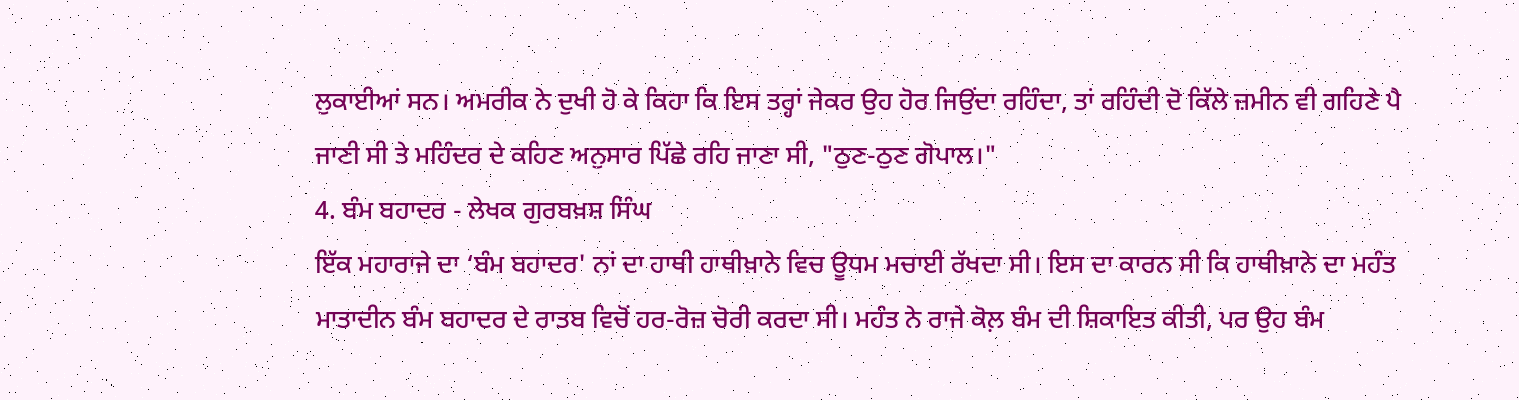ਲੁਕਾਈਆਂ ਸਨ। ਅਮਰੀਕ ਨੇ ਦੁਖੀ ਹੋ ਕੇ ਕਿਹਾ ਕਿ ਇਸ ਤਰ੍ਹਾਂ ਜੇਕਰ ਉਹ ਹੋਰ ਜਿਉਂਦਾ ਰਹਿੰਦਾ, ਤਾਂ ਰਹਿੰਦੀ ਦੋ ਕਿੱਲੇ ਜ਼ਮੀਨ ਵੀ ਗਹਿਣੇ ਪੈ ਜਾਣੀ ਸੀ ਤੇ ਮਹਿੰਦਰ ਦੇ ਕਹਿਣ ਅਨੁਸਾਰ ਪਿੱਛੇ ਰਹਿ ਜਾਣਾ ਸੀ, "ਠੁਣ-ਠੁਣ ਗੋਪਾਲ।"
4. ਬੰਮ ਬਹਾਦਰ - ਲੇਖਕ ਗੁਰਬਖ਼ਸ਼ ਸਿੰਘ
ਇੱਕ ਮਹਾਰਾਜੇ ਦਾ ‘ਬੰਮ ਬਹਾਦਰ' ਨਾਂ ਦਾ ਹਾਥੀ ਹਾਥੀਖ਼ਾਨੇ ਵਿਚ ਊਧਮ ਮਚਾਈ ਰੱਖਦਾ ਸੀ। ਇਸ ਦਾ ਕਾਰਨ ਸੀ ਕਿ ਹਾਥੀਖ਼ਾਨੇ ਦਾ ਮਹੰਤ ਮਾਤਾਦੀਨ ਬੰਮ ਬਹਾਦਰ ਦੇ ਰਾਤਬ ਵਿਚੋਂ ਹਰ-ਰੋਜ਼ ਚੋਰੀ ਕਰਦਾ ਸੀ। ਮਹੰਤ ਨੇ ਰਾਜੇ ਕੋਲ਼ ਬੰਮ ਦੀ ਸ਼ਿਕਾਇਤ ਕੀਤੀ, ਪਰ ਉਹ ਬੰਮ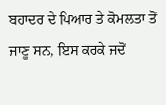ਬਹਾਦਰ ਦੇ ਪਿਆਰ ਤੇ ਕੋਮਲਤਾ ਤੋਂ ਜਾਣੂ ਸਨ, ਇਸ ਕਰਕੇ ਜਦੋਂ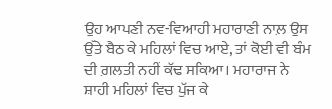ਉਹ ਆਪਣੀ ਨਵ-ਵਿਆਹੀ ਮਹਾਰਾਣੀ ਨਾਲ਼ ਉਸ ਉੱਤੇ ਬੈਠ ਕੇ ਮਹਿਲਾਂ ਵਿਚ ਆਏ, ਤਾਂ ਕੋਈ ਵੀ ਬੰਮ ਦੀ ਗ਼ਲਤੀ ਨਹੀਂ ਕੱਢ ਸਕਿਆ। ਮਹਾਰਾਜ ਨੇ ਸ਼ਾਹੀ ਮਹਿਲਾਂ ਵਿਚ ਪੁੱਜ ਕੇ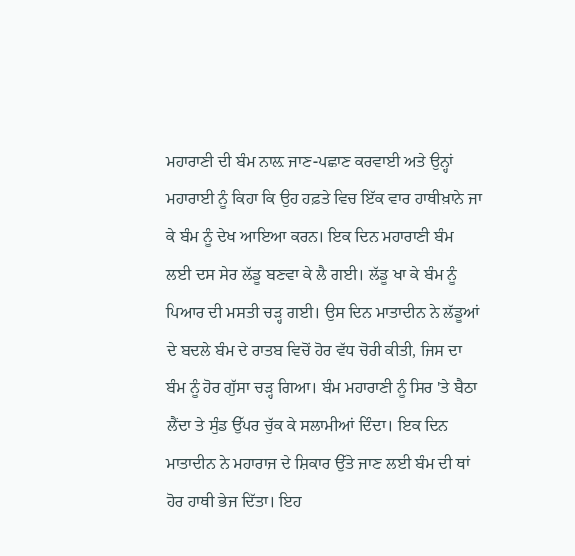ਮਹਾਰਾਣੀ ਦੀ ਬੰਮ ਨਾਲ਼ ਜਾਣ-ਪਛਾਣ ਕਰਵਾਈ ਅਤੇ ਉਨ੍ਹਾਂ ਮਹਾਰਾਈ ਨੂੰ ਕਿਹਾ ਕਿ ਉਹ ਹਫ਼ਤੇ ਵਿਚ ਇੱਕ ਵਾਰ ਹਾਥੀਖ਼ਾਨੇ ਜਾ ਕੇ ਬੰਮ ਨੂੰ ਦੇਖ ਆਇਆ ਕਰਨ। ਇਕ ਦਿਨ ਮਹਾਰਾਣੀ ਬੰਮ ਲਈ ਦਸ ਸੇਰ ਲੱਡੂ ਬਣਵਾ ਕੇ ਲੈ ਗਈ। ਲੱਡੂ ਖਾ ਕੇ ਬੰਮ ਨੂੰ ਪਿਆਰ ਦੀ ਮਸਤੀ ਚੜ੍ਹ ਗਈ। ਉਸ ਦਿਨ ਮਾਤਾਦੀਨ ਨੇ ਲੱਡੂਆਂ ਦੇ ਬਦਲੇ ਬੰਮ ਦੇ ਰਾਤਬ ਵਿਚੋਂ ਹੋਰ ਵੱਧ ਚੋਰੀ ਕੀਤੀ, ਜਿਸ ਦਾ ਬੰਮ ਨੂੰ ਹੋਰ ਗੁੱਸਾ ਚੜ੍ਹ ਗਿਆ। ਬੰਮ ਮਹਾਰਾਣੀ ਨੂੰ ਸਿਰ 'ਤੇ ਬੈਠਾ ਲੈਂਦਾ ਤੇ ਸੁੰਡ ਉੱਪਰ ਚੁੱਕ ਕੇ ਸਲਾਮੀਆਂ ਦਿੰਦਾ। ਇਕ ਦਿਨ ਮਾਤਾਦੀਨ ਨੇ ਮਹਾਰਾਜ ਦੇ ਸ਼ਿਕਾਰ ਉੱਤੇ ਜਾਣ ਲਈ ਬੰਮ ਦੀ ਥਾਂ ਹੋਰ ਹਾਥੀ ਭੇਜ ਦਿੱਤਾ। ਇਹ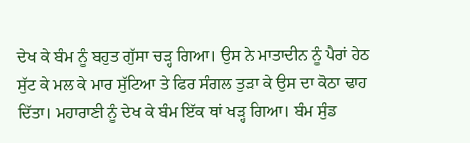ਦੇਖ ਕੇ ਬੰਮ ਨੂੰ ਬਹੁਤ ਗੁੱਸਾ ਚੜ੍ਹ ਗਿਆ। ਉਸ ਨੇ ਮਾਤਾਦੀਨ ਨੂੰ ਪੈਰਾਂ ਹੇਠ ਸੁੱਟ ਕੇ ਮਲ ਕੇ ਮਾਰ ਸੁੱਟਿਆ ਤੇ ਫਿਰ ਸੰਗਲ ਤੁੜਾ ਕੇ ਉਸ ਦਾ ਕੋਠਾ ਢਾਹ ਦਿੱਤਾ। ਮਹਾਰਾਣੀ ਨੂੰ ਦੇਖ ਕੇ ਬੰਮ ਇੱਕ ਥਾਂ ਖੜ੍ਹ ਗਿਆ। ਬੰਮ ਸੁੰਡ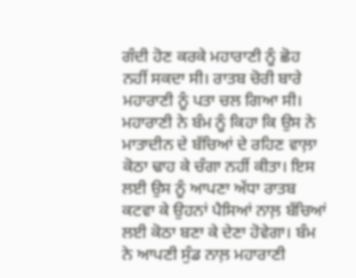ਗੰਦੀ ਹੋਣ ਕਰਕੇ ਮਹਾਰਾਣੀ ਨੂੰ ਛੋਹ ਨਹੀਂ ਸਕਦਾ ਸੀ। ਰਾਤਬ ਚੋਰੀ ਬਾਰੇ ਮਹਾਰਾਣੀ ਨੂੰ ਪਤਾ ਚਲ ਗਿਆ ਸੀ। ਮਹਾਰਾਣੀ ਨੇ ਬੰਮ ਨੂੰ ਕਿਹਾ ਕਿ ਉਸ ਨੇ ਮਾਤਾਦੀਨ ਦੇ ਬੱਚਿਆਂ ਦੇ ਰਹਿਣ ਵਾਲ਼ਾ ਕੋਠਾ ਢਾਹ ਕੇ ਚੰਗਾ ਨਹੀਂ ਕੀਤਾ। ਇਸ ਲਈ ਉਸ ਨੂੰ ਆਪਣਾ ਅੱਧਾ ਰਾਤਬ ਕਟਵਾ ਕੇ ਉਹਨਾਂ ਪੈਸਿਆਂ ਨਾਲ਼ ਬੱਚਿਆਂ ਲਈ ਕੋਠਾ ਬਣਾ ਕੇ ਦੇਣਾ ਹੋਵੇਗਾ। ਬੰਮ ਨੇ ਆਪਣੀ ਸੁੰਡ ਨਾਲ਼ ਮਹਾਰਾਣੀ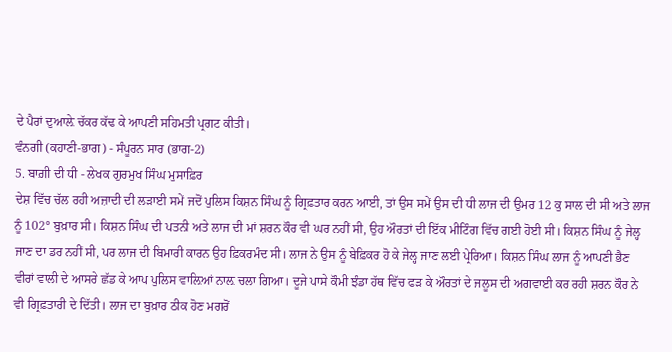ਦੇ ਪੈਰਾਂ ਦੁਆਲ਼ੇ ਚੱਕਰ ਕੱਢ ਕੇ ਆਪਣੀ ਸਹਿਮਤੀ ਪ੍ਰਗਟ ਕੀਤੀ।
ਵੰਨਗੀ (ਕਹਾਣੀ-ਭਾਗ) - ਸੰਪੂਰਨ ਸਾਰ (ਭਾਗ-2)
5. ਬਾਗ਼ੀ ਦੀ ਧੀ - ਲੇਖਕ ਗੁਰਮੁਖ ਸਿੰਘ ਮੁਸਾਫ਼ਿਰ
ਦੇਸ਼ ਵਿੱਚ ਚੱਲ ਰਹੀ ਅਜ਼ਾਦੀ ਦੀ ਲੜਾਈ ਸਮੇਂ ਜਦੋਂ ਪੁਲਿਸ ਕਿਸ਼ਨ ਸਿੰਘ ਨੂੰ ਗ੍ਰਿਫ਼ਤਾਰ ਕਰਨ ਆਈ, ਤਾਂ ਉਸ ਸਮੇਂ ਉਸ ਦੀ ਧੀ ਲਾਜ ਦੀ ਉਮਰ 12 ਕੁ ਸਾਲ ਦੀ ਸੀ ਅਤੇ ਲਾਜ ਨੂੰ 102° ਬੁਖ਼ਾਰ ਸੀ। ਕਿਸ਼ਨ ਸਿੰਘ ਦੀ ਪਤਨੀ ਅਤੇ ਲਾਜ ਦੀ ਮਾਂ ਸ਼ਰਨ ਕੌਰ ਵੀ ਘਰ ਨਹੀਂ ਸੀ, ਉਹ ਔਰਤਾਂ ਦੀ ਇੱਕ ਮੀਟਿੰਗ ਵਿੱਚ ਗਈ ਹੋਈ ਸੀ। ਕਿਸ਼ਨ ਸਿੰਘ ਨੂੰ ਜੇਲ੍ਹ ਜਾਣ ਦਾ ਡਰ ਨਹੀਂ ਸੀ, ਪਰ ਲਾਜ ਦੀ ਬਿਮਾਰੀ ਕਾਰਨ ਉਹ ਫ਼ਿਕਰਮੰਦ ਸੀ। ਲਾਜ ਨੇ ਉਸ ਨੂੰ ਬੇਫ਼ਿਕਰ ਹੋ ਕੇ ਜੇਲ੍ਹ ਜਾਣ ਲਈ ਪ੍ਰੇਰਿਆ। ਕਿਸ਼ਨ ਸਿੰਘ ਲਾਜ ਨੂੰ ਆਪਣੀ ਭੈਣ ਵੀਰਾਂ ਵਾਲੀ ਦੇ ਆਸਰੇ ਛੱਡ ਕੇ ਆਪ ਪੁਲਿਸ ਵਾਲ਼ਿਆਂ ਨਾਲ਼ ਚਲਾ ਗਿਆ। ਦੂਜੇ ਪਾਸੇ ਕੌਮੀ ਝੰਡਾ ਹੱਥ ਵਿੱਚ ਫੜ ਕੇ ਔਰਤਾਂ ਦੇ ਜਲੂਸ ਦੀ ਅਗਵਾਈ ਕਰ ਰਹੀ ਸ਼ਰਨ ਕੌਰ ਨੇ ਵੀ ਗ੍ਰਿਫ਼ਤਾਰੀ ਦੇ ਦਿੱਤੀ। ਲਾਜ ਦਾ ਬੁਖ਼ਾਰ ਠੀਕ ਹੋਣ ਮਗਰੋਂ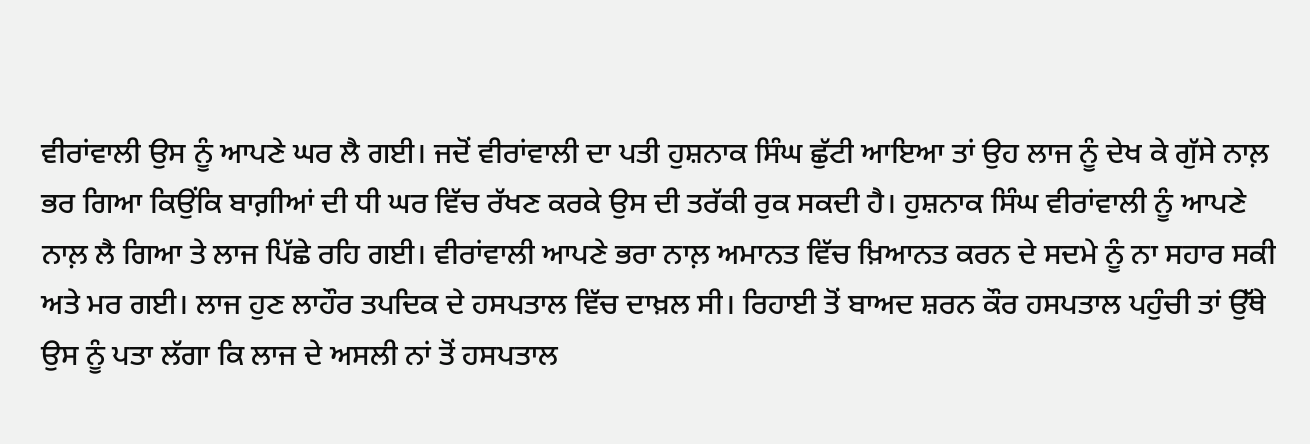ਵੀਰਾਂਵਾਲੀ ਉਸ ਨੂੰ ਆਪਣੇ ਘਰ ਲੈ ਗਈ। ਜਦੋਂ ਵੀਰਾਂਵਾਲੀ ਦਾ ਪਤੀ ਹੁਸ਼ਨਾਕ ਸਿੰਘ ਛੁੱਟੀ ਆਇਆ ਤਾਂ ਉਹ ਲਾਜ ਨੂੰ ਦੇਖ ਕੇ ਗੁੱਸੇ ਨਾਲ਼ ਭਰ ਗਿਆ ਕਿਉਂਕਿ ਬਾਗ਼ੀਆਂ ਦੀ ਧੀ ਘਰ ਵਿੱਚ ਰੱਖਣ ਕਰਕੇ ਉਸ ਦੀ ਤਰੱਕੀ ਰੁਕ ਸਕਦੀ ਹੈ। ਹੁਸ਼ਨਾਕ ਸਿੰਘ ਵੀਰਾਂਵਾਲੀ ਨੂੰ ਆਪਣੇ ਨਾਲ਼ ਲੈ ਗਿਆ ਤੇ ਲਾਜ ਪਿੱਛੇ ਰਹਿ ਗਈ। ਵੀਰਾਂਵਾਲੀ ਆਪਣੇ ਭਰਾ ਨਾਲ਼ ਅਮਾਨਤ ਵਿੱਚ ਖ਼ਿਆਨਤ ਕਰਨ ਦੇ ਸਦਮੇ ਨੂੰ ਨਾ ਸਹਾਰ ਸਕੀ ਅਤੇ ਮਰ ਗਈ। ਲਾਜ ਹੁਣ ਲਾਹੌਰ ਤਪਦਿਕ ਦੇ ਹਸਪਤਾਲ ਵਿੱਚ ਦਾਖ਼ਲ ਸੀ। ਰਿਹਾਈ ਤੋਂ ਬਾਅਦ ਸ਼ਰਨ ਕੌਰ ਹਸਪਤਾਲ ਪਹੁੰਚੀ ਤਾਂ ਉੱਥੇ ਉਸ ਨੂੰ ਪਤਾ ਲੱਗਾ ਕਿ ਲਾਜ ਦੇ ਅਸਲੀ ਨਾਂ ਤੋਂ ਹਸਪਤਾਲ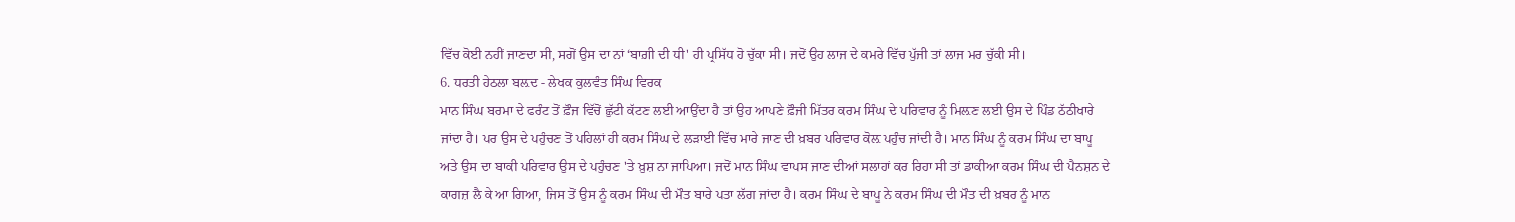ਵਿੱਚ ਕੋਈ ਨਹੀਂ ਜਾਣਦਾ ਸੀ, ਸਗੋਂ ਉਸ ਦਾ ਨਾਂ ‘ਬਾਗ਼ੀ ਦੀ ਧੀ' ਹੀ ਪ੍ਰਸਿੱਧ ਹੋ ਚੁੱਕਾ ਸੀ। ਜਦੋਂ ਉਹ ਲਾਜ ਦੇ ਕਮਰੇ ਵਿੱਚ ਪੁੱਜੀ ਤਾਂ ਲਾਜ ਮਰ ਚੁੱਕੀ ਸੀ।
6. ਧਰਤੀ ਹੇਠਲਾ ਬਲ਼ਦ - ਲੇਖਕ ਕੁਲਵੰਤ ਸਿੰਘ ਵਿਰਕ
ਮਾਨ ਸਿੰਘ ਬਰਮਾ ਦੇ ਫਰੰਟ ਤੋਂ ਫ਼ੌਜ ਵਿੱਚੋਂ ਛੁੱਟੀ ਕੱਟਣ ਲਈ ਆਉਂਦਾ ਹੈ ਤਾਂ ਉਹ ਆਪਣੇ ਫ਼ੌਜੀ ਮਿੱਤਰ ਕਰਮ ਸਿੰਘ ਦੇ ਪਰਿਵਾਰ ਨੂੰ ਮਿਲ਼ਣ ਲਈ ਉਸ ਦੇ ਪਿੰਡ ਠੱਠੀਖਾਰੇ ਜਾਂਦਾ ਹੈ। ਪਰ ਉਸ ਦੇ ਪਹੁੰਚਣ ਤੋਂ ਪਹਿਲਾਂ ਹੀ ਕਰਮ ਸਿੰਘ ਦੇ ਲੜਾਈ ਵਿੱਚ ਮਾਰੇ ਜਾਣ ਦੀ ਖ਼ਬਰ ਪਰਿਵਾਰ ਕੋਲ਼ ਪਹੁੰਚ ਜਾਂਦੀ ਹੈ। ਮਾਨ ਸਿੰਘ ਨੂੰ ਕਰਮ ਸਿੰਘ ਦਾ ਬਾਪੂ ਅਤੇ ਉਸ ਦਾ ਬਾਕੀ ਪਰਿਵਾਰ ਉਸ ਦੇ ਪਹੁੰਚਣ 'ਤੇ ਖ਼ੁਸ਼ ਨਾ ਜਾਪਿਆ। ਜਦੋਂ ਮਾਨ ਸਿੰਘ ਵਾਪਸ ਜਾਣ ਦੀਆਂ ਸਲਾਹਾਂ ਕਰ ਰਿਹਾ ਸੀ ਤਾਂ ਡਾਕੀਆ ਕਰਮ ਸਿੰਘ ਦੀ ਪੈਨਸ਼ਨ ਦੇ ਕਾਗਜ਼ ਲੈ ਕੇ ਆ ਗਿਆ, ਜਿਸ ਤੋਂ ਉਸ ਨੂੰ ਕਰਮ ਸਿੰਘ ਦੀ ਮੌਤ ਬਾਰੇ ਪਤਾ ਲੱਗ ਜਾਂਦਾ ਹੈ। ਕਰਮ ਸਿੰਘ ਦੇ ਬਾਪੂ ਨੇ ਕਰਮ ਸਿੰਘ ਦੀ ਮੌਤ ਦੀ ਖ਼ਬਰ ਨੂੰ ਮਾਨ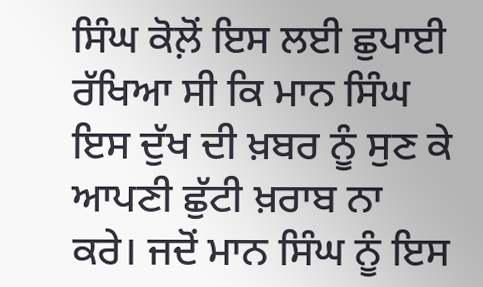ਸਿੰਘ ਕੋਲ਼ੋਂ ਇਸ ਲਈ ਛੁਪਾਈ ਰੱਖਿਆ ਸੀ ਕਿ ਮਾਨ ਸਿੰਘ ਇਸ ਦੁੱਖ ਦੀ ਖ਼ਬਰ ਨੂੰ ਸੁਣ ਕੇ ਆਪਣੀ ਛੁੱਟੀ ਖ਼ਰਾਬ ਨਾ ਕਰੇ। ਜਦੋਂ ਮਾਨ ਸਿੰਘ ਨੂੰ ਇਸ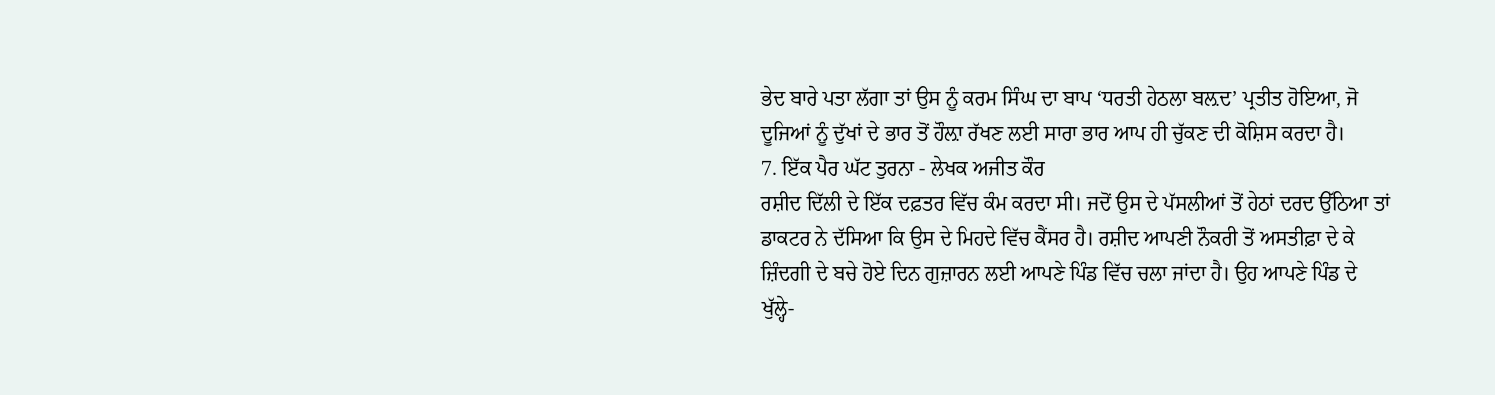ਭੇਦ ਬਾਰੇ ਪਤਾ ਲੱਗਾ ਤਾਂ ਉਸ ਨੂੰ ਕਰਮ ਸਿੰਘ ਦਾ ਬਾਪ ‘ਧਰਤੀ ਹੇਠਲਾ ਬਲ਼ਦ’ ਪ੍ਰਤੀਤ ਹੋਇਆ, ਜੋ ਦੂਜਿਆਂ ਨੂੰ ਦੁੱਖਾਂ ਦੇ ਭਾਰ ਤੋਂ ਹੌਲ਼ਾ ਰੱਖਣ ਲਈ ਸਾਰਾ ਭਾਰ ਆਪ ਹੀ ਚੁੱਕਣ ਦੀ ਕੋਸ਼ਿਸ ਕਰਦਾ ਹੈ।
7. ਇੱਕ ਪੈਰ ਘੱਟ ਤੁਰਨਾ - ਲੇਖਕ ਅਜੀਤ ਕੌਰ
ਰਸ਼ੀਦ ਦਿੱਲੀ ਦੇ ਇੱਕ ਦਫ਼ਤਰ ਵਿੱਚ ਕੰਮ ਕਰਦਾ ਸੀ। ਜਦੋਂ ਉਸ ਦੇ ਪੱਸਲੀਆਂ ਤੋਂ ਹੇਠਾਂ ਦਰਦ ਉੱਠਿਆ ਤਾਂ ਡਾਕਟਰ ਨੇ ਦੱਸਿਆ ਕਿ ਉਸ ਦੇ ਮਿਹਦੇ ਵਿੱਚ ਕੈਂਸਰ ਹੈ। ਰਸ਼ੀਦ ਆਪਣੀ ਨੌਕਰੀ ਤੋਂ ਅਸਤੀਫ਼ਾ ਦੇ ਕੇ ਜ਼ਿੰਦਗੀ ਦੇ ਬਚੇ ਹੋਏ ਦਿਨ ਗੁਜ਼ਾਰਨ ਲਈ ਆਪਣੇ ਪਿੰਡ ਵਿੱਚ ਚਲਾ ਜਾਂਦਾ ਹੈ। ਉਹ ਆਪਣੇ ਪਿੰਡ ਦੇ ਖੁੱਲ੍ਹੇ-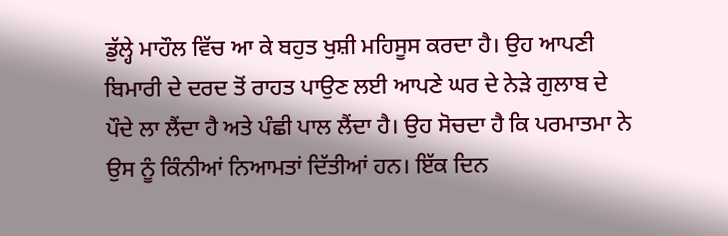ਡੁੱਲ੍ਹੇ ਮਾਹੌਲ ਵਿੱਚ ਆ ਕੇ ਬਹੁਤ ਖੁਸ਼ੀ ਮਹਿਸੂਸ ਕਰਦਾ ਹੈ। ਉਹ ਆਪਣੀ ਬਿਮਾਰੀ ਦੇ ਦਰਦ ਤੋਂ ਰਾਹਤ ਪਾਉਣ ਲਈ ਆਪਣੇ ਘਰ ਦੇ ਨੇੜੇ ਗੁਲਾਬ ਦੇ ਪੌਦੇ ਲਾ ਲੈਂਦਾ ਹੈ ਅਤੇ ਪੰਛੀ ਪਾਲ ਲੈਂਦਾ ਹੈ। ਉਹ ਸੋਚਦਾ ਹੈ ਕਿ ਪਰਮਾਤਮਾ ਨੇ ਉਸ ਨੂੰ ਕਿੰਨੀਆਂ ਨਿਆਮਤਾਂ ਦਿੱਤੀਆਂ ਹਨ। ਇੱਕ ਦਿਨ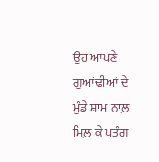ਉਹ ਆਪਣੇ ਗੁਆਂਢੀਆਂ ਦੇ ਮੁੰਡੇ ਸ਼ਾਮ ਨਾਲ਼ ਮਿਲ਼ ਕੇ ਪਤੰਗ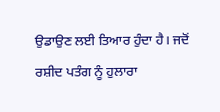ਉਡਾਉਣ ਲਈ ਤਿਆਰ ਹੁੰਦਾ ਹੈ। ਜਦੋਂ ਰਸ਼ੀਦ ਪਤੰਗ ਨੂੰ ਹੁਲਾਰਾ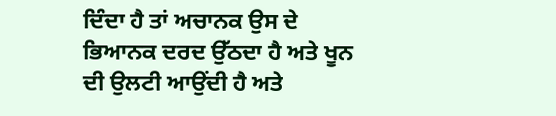ਦਿੰਦਾ ਹੈ ਤਾਂ ਅਚਾਨਕ ਉਸ ਦੇ ਭਿਆਨਕ ਦਰਦ ਉੱਠਦਾ ਹੈ ਅਤੇ ਖੂਨ ਦੀ ਉਲਟੀ ਆਉਂਦੀ ਹੈ ਅਤੇ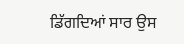ਡਿੱਗਦਿਆਂ ਸਾਰ ਉਸ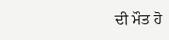ਦੀ ਮੌਤ ਹੋ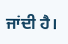ਜਾਂਦੀ ਹੈ।